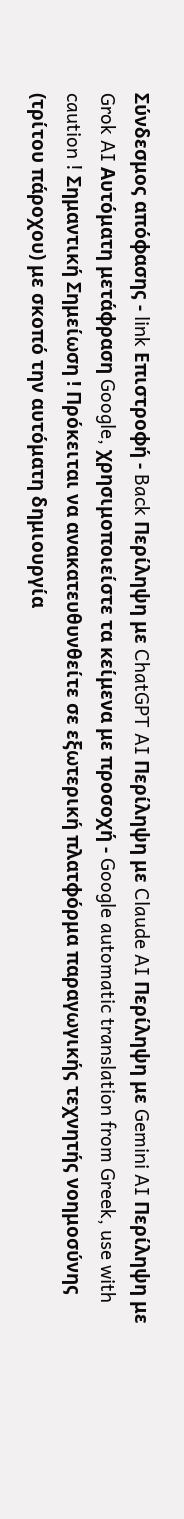Σύνδεσμος απόφασης - link Επιστροφή - Back Περίληψη με ChatGPT AI Περίληψη με Claude AI Περίληψη με Gemini AI Περίληψη με Grok AI Αυτόματη μετάφραση Google, χρησιμοποιείστε τα κείμενα με προσοχή - Google automatic translation from Greek, use with caution ! Σημαντική Σημείωση ! Πρόκειται να ανακατευθυνθείτε σε εξωτερική πλατφόρμα παραγωγικής τεχνητής νοημοσύνης (τρίτου πάροχου) με σκοπό την αυτόματη δημιουργία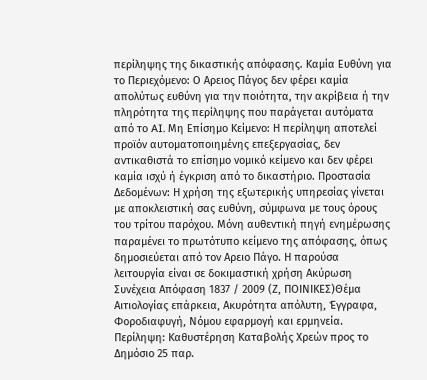περίληψης της δικαστικής απόφασης. Καμία Ευθύνη για το Περιεχόμενο: Ο Αρειος Πάγος δεν φέρει καμία απολύτως ευθύνη για την ποιότητα, την ακρίβεια ή την πληρότητα της περίληψης που παράγεται αυτόματα από το AI. Μη Επίσημο Κείμενο: Η περίληψη αποτελεί προϊόν αυτοματοποιημένης επεξεργασίας, δεν αντικαθιστά το επίσημο νομικό κείμενο και δεν φέρει καμία ισχύ ή έγκριση από το δικαστήριο. Προστασία Δεδομένων: Η χρήση της εξωτερικής υπηρεσίας γίνεται με αποκλειστική σας ευθύνη, σύμφωνα με τους όρους του τρίτου παρόχου. Μόνη αυθεντική πηγή ενημέρωσης παραμένει το πρωτότυπο κείμενο της απόφασης, όπως δημοσιεύεται από τον Αρειο Πάγο. Η παρούσα λειτουργία είναι σε δοκιμαστική χρήση Ακύρωση Συνέχεια Απόφαση 1837 / 2009 (Ζ, ΠΟΙΝΙΚΕΣ)Θέμα Αιτιολογίας επάρκεια, Ακυρότητα απόλυτη, Έγγραφα, Φοροδιαφυγή, Νόμου εφαρμογή και ερμηνεία. Περίληψη: Καθυστέρηση Καταβολής Χρεών προς το Δημόσιο 25 παρ.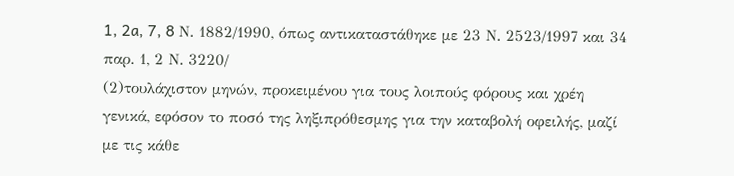1, 2a, 7, 8 Ν. 1882/1990, όπως αντικαταστάθηκε με 23 Ν. 2523/1997 και 34 παρ. 1, 2 Ν. 3220/
(2)τουλάχιστον μηνών, προκειμένου για τους λοιπούς φόρους και χρέη γενικά, εφόσον το ποσό της ληξιπρόθεσμης για την καταβολή οφειλής, μαζί με τις κάθε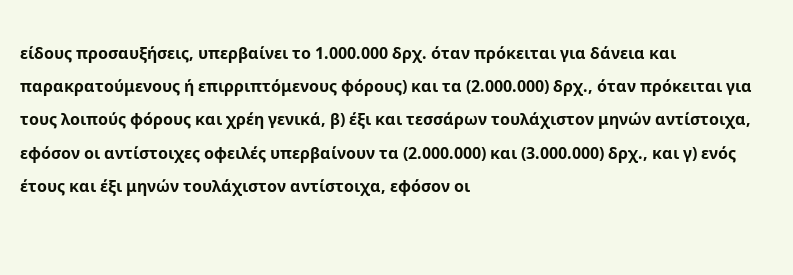είδους προσαυξήσεις, υπερβαίνει το 1.000.000 δρχ. όταν πρόκειται για δάνεια και παρακρατούμενους ή επιρριπτόμενους φόρους) και τα (2.000.000) δρχ., όταν πρόκειται για τους λοιπούς φόρους και χρέη γενικά, β) έξι και τεσσάρων τουλάχιστον μηνών αντίστοιχα, εφόσον οι αντίστοιχες οφειλές υπερβαίνουν τα (2.000.000) και (3.000.000) δρχ., και γ) ενός έτους και έξι μηνών τουλάχιστον αντίστοιχα, εφόσον οι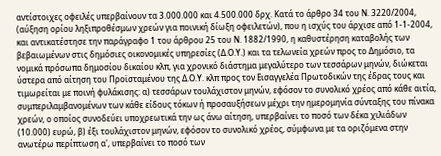αντίστοιχες οφειλές υπερβαίνουν τα 3.000.000 και 4.500.000 δρχ. Κατά το άρθρο 34 του Ν. 3220/2004, (αύξηση ορίου ληξιπροθέσμων χρεών για ποινική δίωξη οφειλετών), που η ισχύς του άρχισε από 1-1-2004, και αντικατέστησε την παράγραφο 1 του άρθρου 25 του Ν. 1882/1990, η καθυστέρηση καταβολής των βεβαιωμένων στις δημόσιες οικονομικές υπηρεσίες (Δ.Ο.Υ.) και τα τελωνεία χρεών προς το Δημόσιο, τα νομικά πρόσωπα δημοσίου δικαίου κλπ, για χρονικό διάστημα μεγαλύτερο των τεσσάρων μηνών, διώκεται ύστερα από αίτηση του Προϊσταμένου της Δ.Ο.Υ. κλπ προς τον Εισαγγελέα Πρωτοδικών της έδρας τους και τιμωρείται με ποινή φυλάκισης: α) τεσσάρων τουλάχιστον μηνών, εφόσον το συνολικό χρέος από κάθε αιτία, συμπεριλαμβανομένων των κάθε είδους τόκων ή προσαυξήσεων μέχρι την ημερομηνία σύνταξης του πίνακα χρεών, ο οποίος συνοδεύει υποχρεωτικά την ως άνω αίτηση, υπερβαίνει το ποσό των δέκα χιλιάδων (10.000) ευρώ, β) έξι τουλάχιστον μηνών, εφόσον το συνολικό χρέος, σύμφωνα με τα οριζόμενα στην ανωτέρω περίπτωση α', υπερβαίνει το ποσό των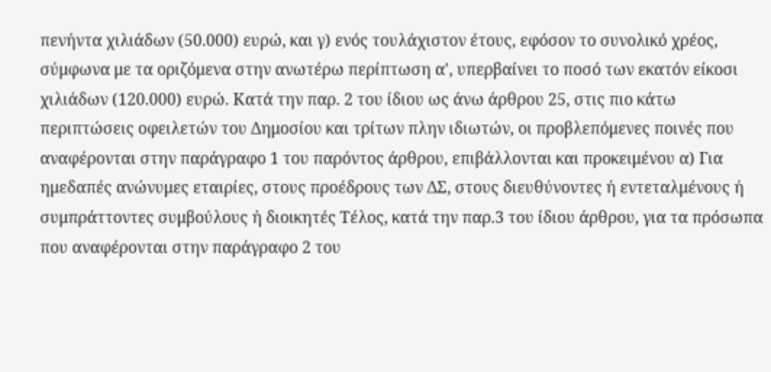πενήντα χιλιάδων (50.000) ευρώ, και γ) ενός τουλάχιστον έτους, εφόσον το συνολικό χρέος, σύμφωνα με τα οριζόμενα στην ανωτέρω περίπτωση α', υπερβαίνει το ποσό των εκατόν είκοσι χιλιάδων (120.000) ευρώ. Κατά την παρ. 2 του ίδιου ως άνω άρθρου 25, στις πιο κάτω περιπτώσεις οφειλετών του Δημοσίου και τρίτων πλην ιδιωτών, οι προβλεπόμενες ποινές που αναφέρονται στην παράγραφο 1 του παρόντος άρθρου, επιβάλλονται και προκειμένου α) Για ημεδαπές ανώνυμες εταιρίες, στους προέδρους των ΔΣ, στους διευθύνοντες ή εντεταλμένους ή συμπράττοντες συμβούλους ή διοικητές Τέλος, κατά την παρ.3 του ίδιου άρθρου, για τα πρόσωπα που αναφέρονται στην παράγραφο 2 του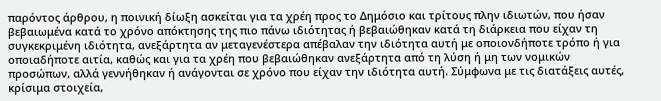παρόντος άρθρου, η ποινική δίωξη ασκείται για τα χρέη προς το Δημόσιο και τρίτους πλην ιδιωτών, που ήσαν βεβαιωμένα κατά το χρόνο απόκτησης της πιο πάνω ιδιότητας ή βεβαιώθηκαν κατά τη διάρκεια που είχαν τη συγκεκριμένη ιδιότητα, ανεξάρτητα αν μεταγενέστερα απέβαλαν την ιδιότητα αυτή με οποιονδήποτε τρόπο ή για οποιαδήποτε αιτία, καθώς και για τα χρέη που βεβαιώθηκαν ανεξάρτητα από τη λύση ή μη των νομικών προσώπων, αλλά γεννήθηκαν ή ανάγονται σε χρόνο που είχαν την ιδιότητα αυτή. Σύμφωνα με τις διατάξεις αυτές, κρίσιμα στοιχεία,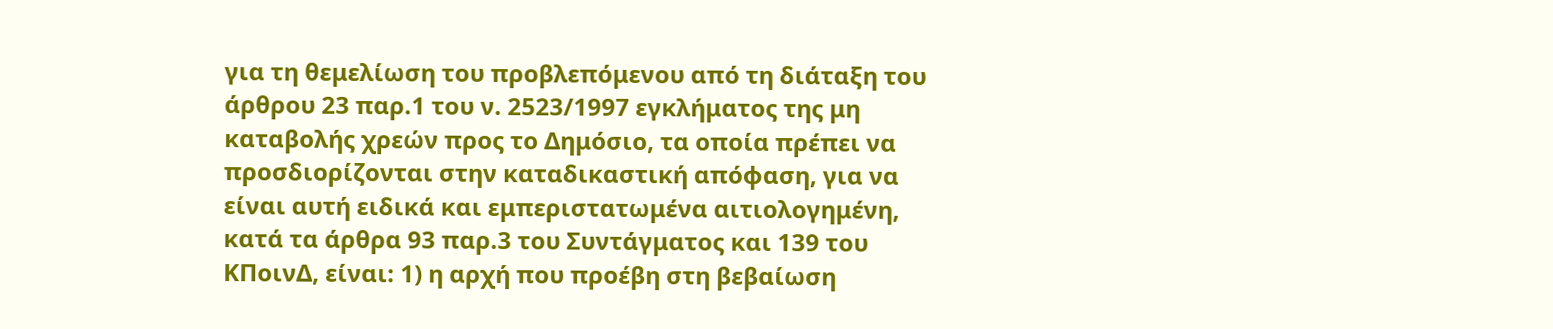για τη θεμελίωση του προβλεπόμενου από τη διάταξη του άρθρου 23 παρ.1 του ν. 2523/1997 εγκλήματος της μη καταβολής χρεών προς το Δημόσιο, τα οποία πρέπει να προσδιορίζονται στην καταδικαστική απόφαση, για να είναι αυτή ειδικά και εμπεριστατωμένα αιτιολογημένη, κατά τα άρθρα 93 παρ.3 του Συντάγματος και 139 του ΚΠοινΔ, είναι: 1) η αρχή που προέβη στη βεβαίωση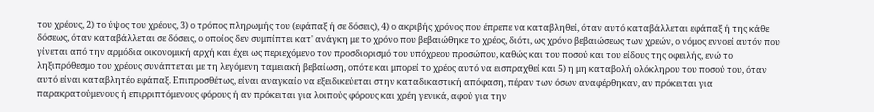του χρέους, 2) το ύψος του χρέους, 3) ο τρόπος πληρωμής του (εφάπαξ ή σε δόσεις), 4) ο ακριβής χρόνος που έπρεπε να καταβληθεί, όταν αυτό καταβάλλεται εφάπαξ ή της κάθε δόσεως, όταν καταβάλλεται σε δόσεις, ο οποίος δεν συμπίπτει κατ' ανάγκη με το χρόνο που βεβαιώθηκε το χρέος, διότι, ως χρόνο βεβαιώσεως των χρεών, ο νόμος εννοεί αυτόν που γίνεται από την αρμόδια οικονομική αρχή και έχει ως περιεχόμενο τον προσδιορισμό του υπόχρεου προσώπου, καθώς και του ποσού και του είδους της οφειλής, ενώ το ληξιπρόθεσμο του χρέους συνάπτεται με τη λεγόμενη ταμειακή βεβαίωση, οπότε και μπορεί το χρέος αυτό να εισπραχθεί και 5) η μη καταβολή ολόκληρου του ποσού του, όταν αυτό είναι καταβλητέο εφάπαξ. Επιπροσθέτως, είναι αναγκαίο να εξειδικεύεται στην καταδικαστική απόφαση, πέραν των όσων αναφέρθηκαν, αν πρόκειται για παρακρατούμενους ή επιρριπτόμενους φόρους ή αν πρόκειται για λοιπούς φόρους και χρέη γενικά, αφού για την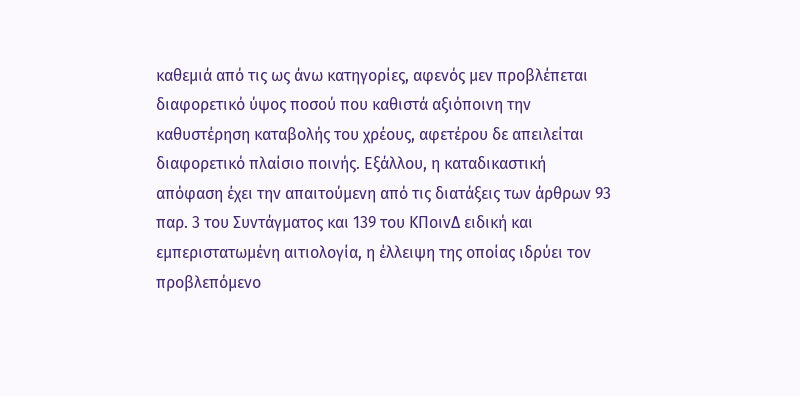καθεμιά από τις ως άνω κατηγορίες, αφενός μεν προβλέπεται διαφορετικό ύψος ποσού που καθιστά αξιόποινη την καθυστέρηση καταβολής του χρέους, αφετέρου δε απειλείται διαφορετικό πλαίσιο ποινής. Εξάλλου, η καταδικαστική απόφαση έχει την απαιτούμενη από τις διατάξεις των άρθρων 93 παρ. 3 του Συντάγματος και 139 του ΚΠοινΔ ειδική και εμπεριστατωμένη αιτιολογία, η έλλειψη της οποίας ιδρύει τον προβλεπόμενο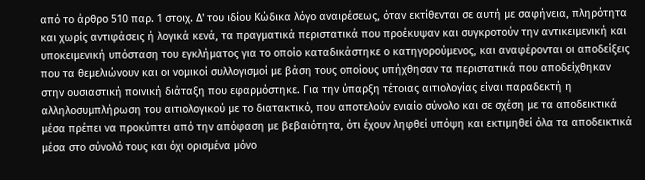από το άρθρο 510 παρ. 1 στοιχ. Δ' του ιδίου Κώδικα λόγο αναιρέσεως, όταν εκτίθενται σε αυτή με σαφήνεια, πληρότητα και χωρίς αντιφάσεις ή λογικά κενά, τα πραγματικά περιστατικά που προέκυψαν και συγκροτούν την αντικειμενική και υποκειμενική υπόσταση του εγκλήματος για το οποίο καταδικάστηκε ο κατηγορούμενος, και αναφέρονται οι αποδείξεις που τα θεμελιώνουν και οι νομικοί συλλογισμοί με βάση τους οποίους υπήχθησαν τα περιστατικά που αποδείχθηκαν στην ουσιαστική ποινική διάταξη που εφαρμόστηκε. Για την ύπαρξη τέτοιας αιτιολογίας είναι παραδεκτή η αλληλοσυμπλήρωση του αιτιολογικού με το διατακτικό, που αποτελούν ενιαίο σύνολο και σε σχέση με τα αποδεικτικά μέσα πρέπει να προκύπτει από την απόφαση με βεβαιότητα, ότι έχουν ληφθεί υπόψη και εκτιμηθεί όλα τα αποδεικτικά μέσα στο σύνολό τους και όχι ορισμένα μόνο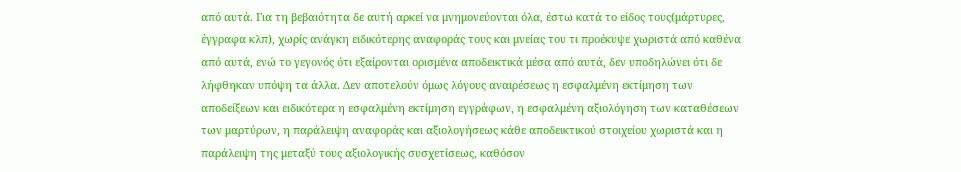από αυτά. Για τη βεβαιότητα δε αυτή αρκεί να μνημονεύονται όλα, έστω κατά το είδος τους(μάρτυρες, έγγραφα κλπ), χωρίς ανάγκη ειδικότερης αναφοράς τους και μνείας του τι προέκυψε χωριστά από καθένα από αυτά, ενώ το γεγονός ότι εξαίρονται ορισμένα αποδεικτικά μέσα από αυτά, δεν υποδηλώνει ότι δε λήφθηκαν υπόψη τα άλλα. Δεν αποτελούν όμως λόγους αναιρέσεως η εσφαλμένη εκτίμηση των αποδείξεων και ειδικότερα η εσφαλμένη εκτίμηση εγγράφων, η εσφαλμένη αξιολόγηση των καταθέσεων των μαρτύρων, η παράλειψη αναφοράς και αξιολογήσεως κάθε αποδεικτικού στοιχείου χωριστά και η παράλειψη της μεταξύ τους αξιολογικής συσχετίσεως, καθόσον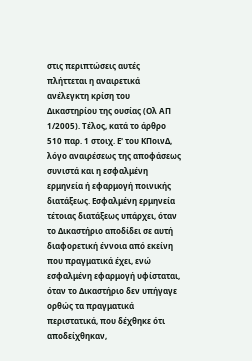στις περιπτώσεις αυτές πλήττεται η αναιρετικά ανέλεγκτη κρίση του Δικαστηρίου της ουσίας (Ολ ΑΠ 1/2005). Τέλος, κατά το άρθρο 510 παρ. 1 στοιχ. Ε' του ΚΠοινΔ, λόγο αναιρέσεως της αποφάσεως συνιστά και η εσφαλμένη ερμηνεία ή εφαρμογή ποινικής διατάξεως. Εσφαλμένη ερμηνεία τέτοιας διατάξεως υπάρχει, όταν το Δικαστήριο αποδίδει σε αυτή διαφορετική έννοια από εκείνη που πραγματικά έχει, ενώ εσφαλμένη εφαρμογή υφίσταται, όταν το Δικαστήριο δεν υπήγαγε ορθώς τα πραγματικά περιστατικά, που δέχθηκε ότι αποδείχθηκαν,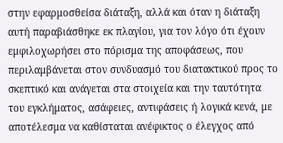στην εφαρμοσθείσα διάταξη, αλλά και όταν η διάταξη αυτή παραβιάσθηκε εκ πλαγίου, για τον λόγο ότι έχουν εμφιλοχωρήσει στο πόρισμα της αποφάσεως, που περιλαμβάνεται στον συνδυασμό του διατακτικού προς το σκεπτικό και ανάγεται στα στοιχεία και την ταυτότητα του εγκλήματος, ασάφειες, αντιφάσεις ή λογικά κενά, με αποτέλεσμα να καθίσταται ανέφικτος ο έλεγχος από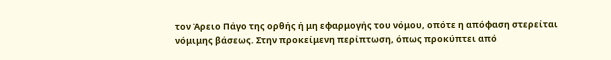τον Άρειο Πάγο της ορθής ή μη εφαρμογής του νόμου, οπότε η απόφαση στερείται νόμιμης βάσεως. Στην προκείμενη περίπτωση, όπως προκύπτει από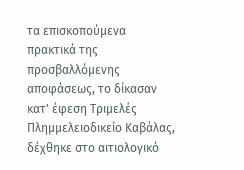τα επισκοπούμενα πρακτικά της προσβαλλόμενης αποφάσεως, το δίκασαν κατ' έφεση Τριμελές Πλημμελειοδικείο Καβάλας, δέχθηκε στο αιτιολογικό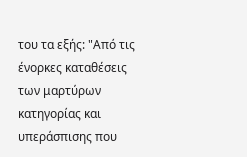του τα εξής: "Από τις ένορκες καταθέσεις των μαρτύρων κατηγορίας και υπεράσπισης που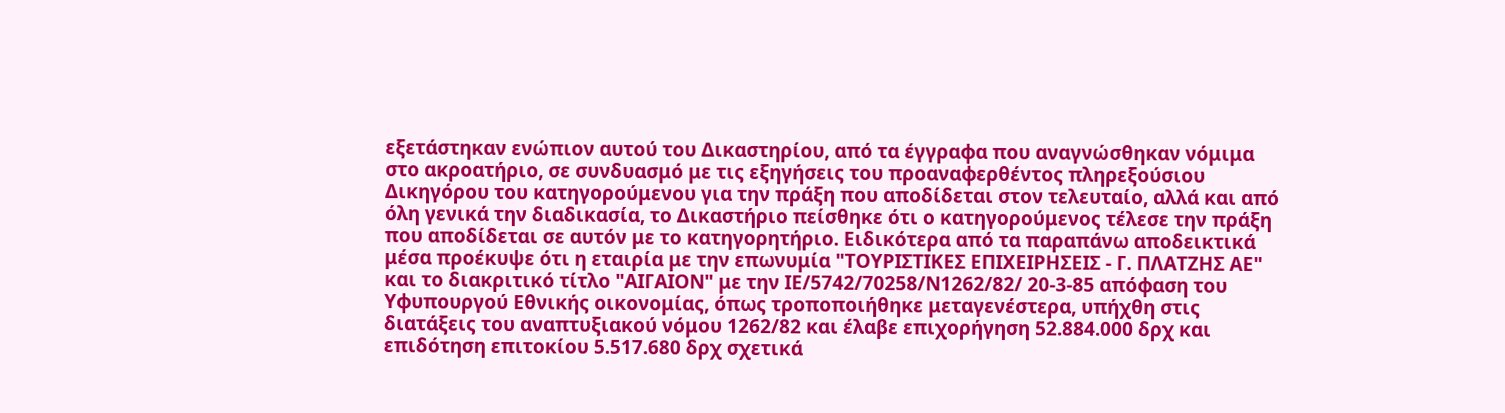εξετάστηκαν ενώπιον αυτού του Δικαστηρίου, από τα έγγραφα που αναγνώσθηκαν νόμιμα στο ακροατήριο, σε συνδυασμό με τις εξηγήσεις του προαναφερθέντος πληρεξούσιου Δικηγόρου του κατηγορούμενου για την πράξη που αποδίδεται στον τελευταίο, αλλά και από όλη γενικά την διαδικασία, το Δικαστήριο πείσθηκε ότι ο κατηγορούμενος τέλεσε την πράξη που αποδίδεται σε αυτόν με το κατηγορητήριο. Ειδικότερα από τα παραπάνω αποδεικτικά μέσα προέκυψε ότι η εταιρία με την επωνυμία "ΤΟΥΡΙΣΤΙΚΕΣ ΕΠΙΧΕΙΡΗΣΕΙΣ - Γ. ΠΛΑΤΖΗΣ ΑΕ" και το διακριτικό τίτλο "ΑΙΓΑΙΟΝ" με την ΙΕ/5742/70258/Ν1262/82/ 20-3-85 απόφαση του Υφυπουργού Εθνικής οικονομίας, όπως τροποποιήθηκε μεταγενέστερα, υπήχθη στις διατάξεις του αναπτυξιακού νόμου 1262/82 και έλαβε επιχορήγηση 52.884.000 δρχ και επιδότηση επιτοκίου 5.517.680 δρχ σχετικά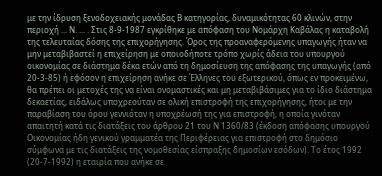με την ίδρυση ξενοδοχειακής μονάδας Β κατηγορίας, δυναμικότητας 60 κλινών, στην περιοχή ... Ν. ... . Στις 8-9-1987 εγκρίθηκε με απόφαση του Νομάρχη Καβάλας η καταβολή της τελευταίας δόσης της επιχορήγησης. Όρος της προαναφερόμενης υπαγωγής ήταν να μην μεταβιβαστεί η επιχείρηση με οποιοδήποτε τρόπο χωρίς άδεια του υπουργού οικονομίας σε διάστημα δέκα ετών από τη δημοσίευση της απόφασης της υπαγωγής (από 20-3-85) ή εφόσον η επιχείρηση ανήκε σε Έλληνες του εξωτερικού, όπως εν προκειμένω, θα πρέπει οι μετοχές της να είναι ονομαστικές και μη μεταβιβάσιμες για το ίδιο διάστημα δεκαετίας, ειδάλως υποχρεούταν σε ολική επιστροφή της επιχορήγησης, ήτοι με την παραβίαση του όρου γεννιόταν η υποχρέωσή της για επιστροφή, η οποία γινόταν απαιτητή κατά τις διατάξεις του άρθρου 21 του Ν 1360/83 (έκδοση απόφασης υπουργού Οικονομίας ήδη γενικού γραμματέα της Περιφέρειας για επιστροφή στο δημόσιο σύμφωνα με τις διατάξεις της νομοθεσίας είσπραξης δημοσίων εσόδων). Το έτος 1992 (20-7-1992) η εταιρία που ανήκε σε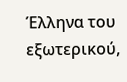Έλληνα του εξωτερικού,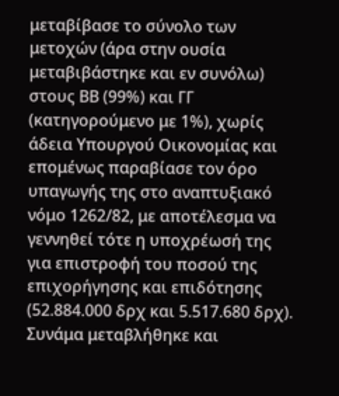μεταβίβασε το σύνολο των μετοχών (άρα στην ουσία μεταβιβάστηκε και εν συνόλω) στους ΒΒ (99%) και ΓΓ (κατηγορούμενο με 1%), χωρίς άδεια Υπουργού Οικονομίας και επομένως παραβίασε τον όρο υπαγωγής της στο αναπτυξιακό νόμο 1262/82, με αποτέλεσμα να γεννηθεί τότε η υποχρέωσή της για επιστροφή του ποσού της επιχορήγησης και επιδότησης (52.884.000 δρχ και 5.517.680 δρχ). Συνάμα μεταβλήθηκε και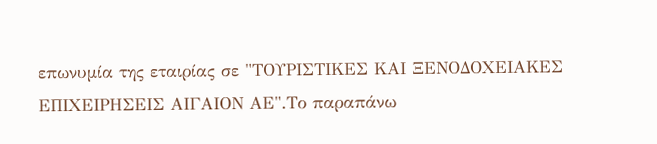επωνυμία της εταιρίας σε "ΤΟΥΡΙΣΤΙΚΕΣ ΚΑΙ ΞΕΝΟΔΟΧΕΙΑΚΕΣ ΕΠΙΧΕΙΡΗΣΕΙΣ ΑΙΓΑΙΟΝ ΑΕ".Το παραπάνω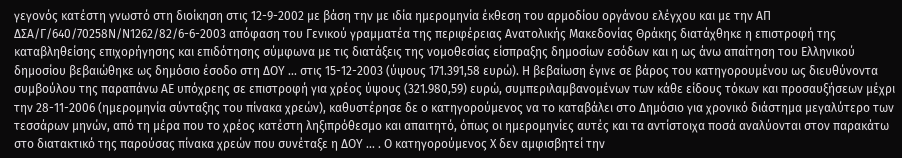γεγονός κατέστη γνωστό στη διοίκηση στις 12-9-2002 με βάση την με ιδία ημερομηνία έκθεση του αρμοδίου οργάνου ελέγχου και με την ΑΠ ΔΣΑ/Γ/640/70258Ν/Ν1262/82/6-6-2003 απόφαση του Γενικού γραμματέα της περιφέρειας Ανατολικής Μακεδονίας Θράκης διατάχθηκε η επιστροφή της καταβληθείσης επιχορήγησης και επιδότησης σύμφωνα με τις διατάξεις της νομοθεσίας είσπραξης δημοσίων εσόδων και η ως άνω απαίτηση του Ελληνικού δημοσίου βεβαιώθηκε ως δημόσιο έσοδο στη ΔΟΥ ... στις 15-12-2003 (ύψους 171.391,58 ευρώ). Η βεβαίωση έγινε σε βάρος του κατηγορουμένου ως διευθύνοντα συμβούλου της παραπάνω ΑΕ υπόχρεης σε επιστροφή για χρέος ύψους (321.980,59) ευρώ, συμπεριλαμβανομένων των κάθε είδους τόκων και προσαυξήσεων μέχρι την 28-11-2006 (ημερομηνία σύνταξης του πίνακα χρεών), καθυστέρησε δε ο κατηγορούμενος να το καταβάλει στο Δημόσιο για χρονικό διάστημα μεγαλύτερο των τεσσάρων μηνών, από τη μέρα που το χρέος κατέστη ληξιπρόθεσμο και απαιτητό, όπως οι ημερομηνίες αυτές και τα αντίστοιχα ποσά αναλύονται στον παρακάτω στο διατακτικό της παρούσας πίνακα χρεών που συνέταξε η ΔΟΥ ... . Ο κατηγορούμενος Χ δεν αμφισβητεί την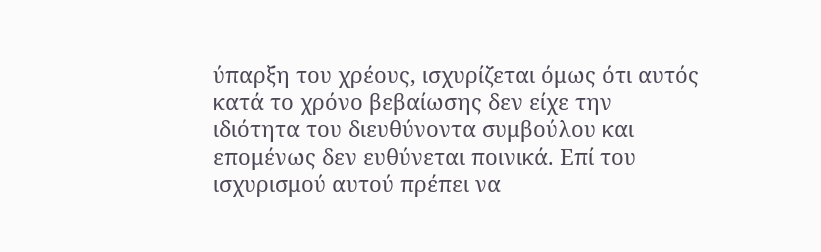ύπαρξη του χρέους, ισχυρίζεται όμως ότι αυτός κατά το χρόνο βεβαίωσης δεν είχε την ιδιότητα του διευθύνοντα συμβούλου και επομένως δεν ευθύνεται ποινικά. Επί του ισχυρισμού αυτού πρέπει να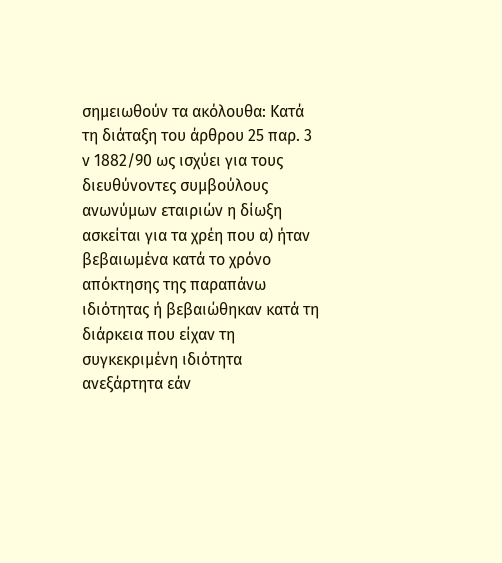σημειωθούν τα ακόλουθα: Κατά τη διάταξη του άρθρου 25 παρ. 3 ν 1882/90 ως ισχύει για τους διευθύνοντες συμβούλους ανωνύμων εταιριών η δίωξη ασκείται για τα χρέη που α) ήταν βεβαιωμένα κατά το χρόνο απόκτησης της παραπάνω ιδιότητας ή βεβαιώθηκαν κατά τη διάρκεια που είχαν τη συγκεκριμένη ιδιότητα ανεξάρτητα εάν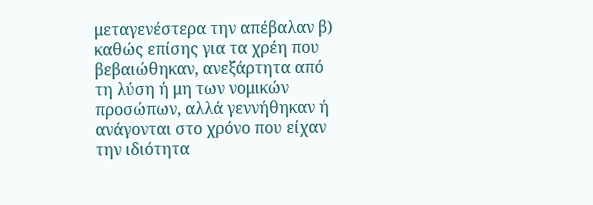μεταγενέστερα την απέβαλαν β) καθώς επίσης για τα χρέη που βεβαιώθηκαν, ανεξάρτητα από τη λύση ή μη των νομικών προσώπων, αλλά γεννήθηκαν ή ανάγονται στο χρόνο που είχαν την ιδιότητα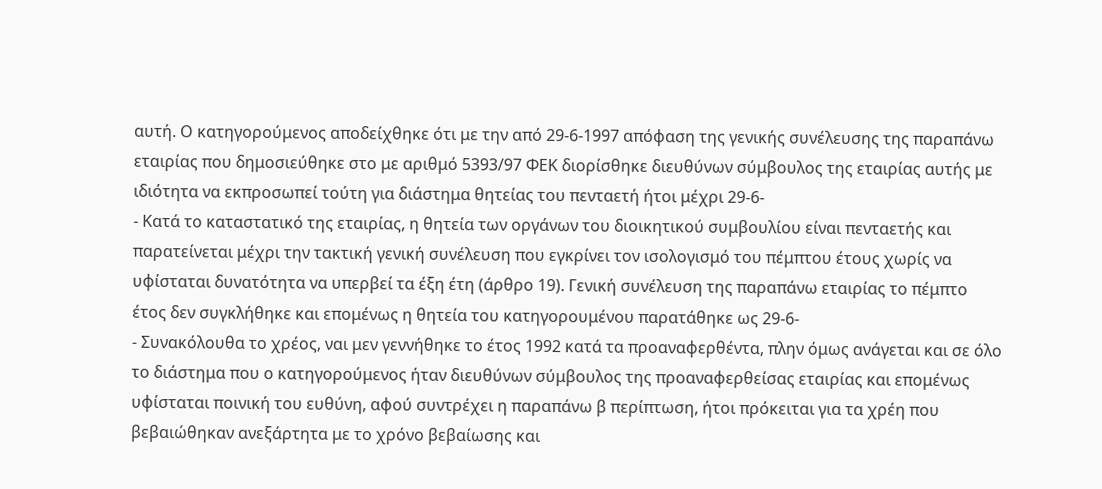αυτή. Ο κατηγορούμενος αποδείχθηκε ότι με την από 29-6-1997 απόφαση της γενικής συνέλευσης της παραπάνω εταιρίας που δημοσιεύθηκε στο με αριθμό 5393/97 ΦΕΚ διορίσθηκε διευθύνων σύμβουλος της εταιρίας αυτής με ιδιότητα να εκπροσωπεί τούτη για διάστημα θητείας του πενταετή ήτοι μέχρι 29-6-
- Κατά το καταστατικό της εταιρίας, η θητεία των οργάνων του διοικητικού συμβουλίου είναι πενταετής και παρατείνεται μέχρι την τακτική γενική συνέλευση που εγκρίνει τον ισολογισμό του πέμπτου έτους χωρίς να υφίσταται δυνατότητα να υπερβεί τα έξη έτη (άρθρο 19). Γενική συνέλευση της παραπάνω εταιρίας το πέμπτο έτος δεν συγκλήθηκε και επομένως η θητεία του κατηγορουμένου παρατάθηκε ως 29-6-
- Συνακόλουθα το χρέος, ναι μεν γεννήθηκε το έτος 1992 κατά τα προαναφερθέντα, πλην όμως ανάγεται και σε όλο το διάστημα που ο κατηγορούμενος ήταν διευθύνων σύμβουλος της προαναφερθείσας εταιρίας και επομένως υφίσταται ποινική του ευθύνη, αφού συντρέχει η παραπάνω β περίπτωση, ήτοι πρόκειται για τα χρέη που βεβαιώθηκαν ανεξάρτητα με το χρόνο βεβαίωσης και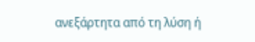ανεξάρτητα από τη λύση ή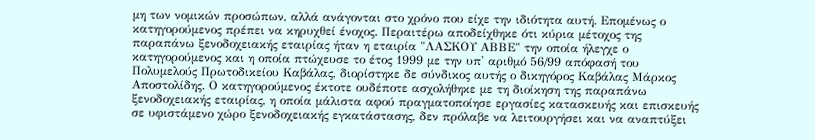μη των νομικών προσώπων, αλλά ανάγονται στο χρόνο που είχε την ιδιότητα αυτή. Επομένως ο κατηγορούμενος πρέπει να κηρυχθεί ένοχος. Περαιτέρω αποδείχθηκε ότι κύρια μέτοχος της παραπάνω ξενοδοχειακής εταιρίας ήταν η εταιρία "ΛΑΣΚΟΥ ΑΒΒΕ" την οποία ήλεγχε ο κατηγορούμενος και η οποία πτώχευσε το έτος 1999 με την υπ' αριθμό 56/99 απόφασή του Πολυμελούς Πρωτοδικείου Καβάλας, διορίστηκε δε σύνδικος αυτής ο δικηγόρος Καβάλας Μάρκος Αποστολίδης. Ο κατηγορούμενος έκτοτε ουδέποτε ασχολήθηκε με τη διοίκηση της παραπάνω ξενοδοχειακής εταιρίας, η οποία μάλιστα αφού πραγματοποίησε εργασίες κατασκευής και επισκευής σε υφιστάμενο χώρο ξενοδοχειακής εγκατάστασης, δεν πρόλαβε να λειτουργήσει και να αναπτύξει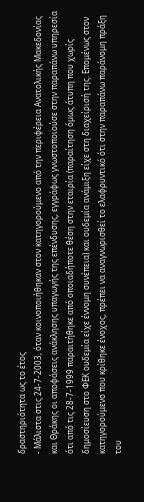δραστηριότητα ως το έτος
- Μάλιστα στις 24-7-2003, όταν κοινοποιήθηκαν στον κατηγορούμενο από την περιφέρεια Ανατολικής Μακεδονίας και Θράκης οι αποφάσεις ανάκλησης υπαγωγής της επένδυσης, εγγράφως γνωστοποιούσε στην παραπάνω υπηρεσία ότι από τις 28-7-1999 παραιτήθηκε από οποιαδήποτε θέση στην εταιρία (παραίτηση όμως άτυπη που χωρίς δημοσίευση στο ΦΕΚ ουδεμία είχε έννομη συνέπεια) και ουδεμία ανάμιξη είχε στη διαχείρισή της. Επομένως στον κατηγορούμενο που κρίθηκε ένοχος, πρέπει να αναγνωρισθεί το ελαφρυντικό ότι στην παραπάνω παράνομη πράξη του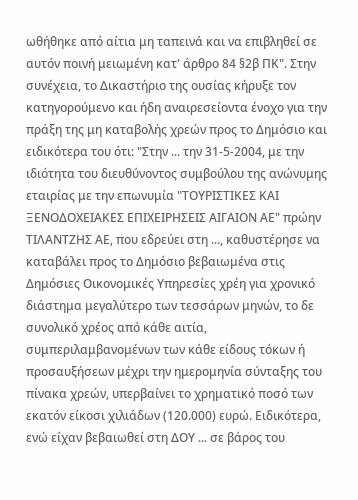ωθήθηκε από αίτια μη ταπεινά και να επιβληθεί σε αυτόν ποινή μειωμένη κατ' άρθρο 84 §2β ΠΚ". Στην συνέχεια, το Δικαστήριο της ουσίας κήρυξε τον κατηγορούμενο και ήδη αναιρεσείοντα ένοχο για την πράξη της μη καταβολής χρεών προς το Δημόσιο και ειδικότερα του ότι: "Στην ... την 31-5-2004, με την ιδιότητα του διευθύνοντος συμβούλου της ανώνυμης εταιρίας με την επωνυμία "ΤΟΥΡΙΣΤΙΚΕΣ ΚΑΙ ΞΕΝΟΔΟΧΕΙΑΚΕΣ ΕΠΙΧΕΙΡΗΣΕΙΣ ΑΙΓΑΙΟΝ ΑΕ" πρώην ΤΙΛΑΝΤΖΗΣ ΑΕ, που εδρεύει στη ..., καθυστέρησε να καταβάλει προς το Δημόσιο βεβαιωμένα στις Δημόσιες Οικονομικές Υπηρεσίες χρέη για χρονικό διάστημα μεγαλύτερο των τεσσάρων μηνών, το δε συνολικό χρέος από κάθε αιτία, συμπεριλαμβανομένων των κάθε είδους τόκων ή προσαυξήσεων μέχρι την ημερομηνία σύνταξης του πίνακα χρεών, υπερβαίνει το χρηματικό ποσό των εκατόν είκοσι χιλιάδων (120.000) ευρώ. Ειδικότερα, ενώ είχαν βεβαιωθεί στη ΔΟΥ ... σε βάρος του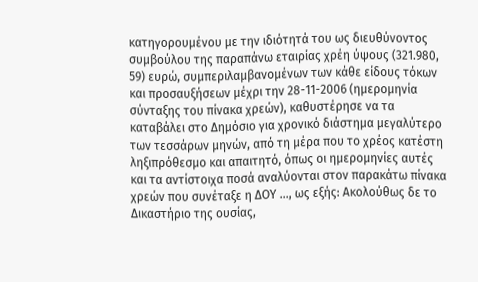κατηγορουμένου με την ιδιότητά του ως διευθύνοντος συμβούλου της παραπάνω εταιρίας χρέη ύψους (321.980, 59) ευρώ, συμπεριλαμβανομένων των κάθε είδους τόκων και προσαυξήσεων μέχρι την 28-11-2006 (ημερομηνία σύνταξης του πίνακα χρεών), καθυστέρησε να τα καταβάλει στο Δημόσιο για χρονικό διάστημα μεγαλύτερο των τεσσάρων μηνών, από τη μέρα που το χρέος κατέστη ληξιπρόθεσμο και απαιτητό, όπως οι ημερομηνίες αυτές και τα αντίστοιχα ποσά αναλύονται στον παρακάτω πίνακα χρεών που συνέταξε η ΔΟΥ ..., ως εξής: Ακολούθως δε το Δικαστήριο της ουσίας,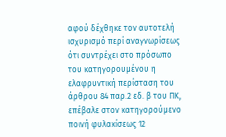αφού δέχθηκε τον αυτοτελή ισχυρισμό περί αναγνωρίσεως ότι συντρέχει στο πρόσωπο του κατηγορουμένου η ελαφρυντική περίσταση του άρθρου 84 παρ.2 εδ. β του ΠΚ, επέβαλε στον κατηγορούμενο ποινή φυλακίσεως 12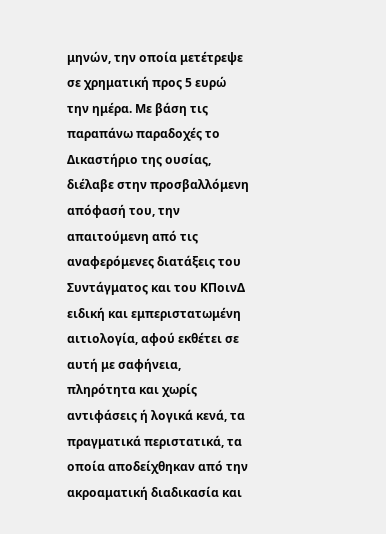μηνών, την οποία μετέτρεψε σε χρηματική προς 5 ευρώ την ημέρα. Με βάση τις παραπάνω παραδοχές το Δικαστήριο της ουσίας, διέλαβε στην προσβαλλόμενη απόφασή του, την απαιτούμενη από τις αναφερόμενες διατάξεις του Συντάγματος και του ΚΠοινΔ ειδική και εμπεριστατωμένη αιτιολογία, αφού εκθέτει σε αυτή με σαφήνεια, πληρότητα και χωρίς αντιφάσεις ή λογικά κενά, τα πραγματικά περιστατικά, τα οποία αποδείχθηκαν από την ακροαματική διαδικασία και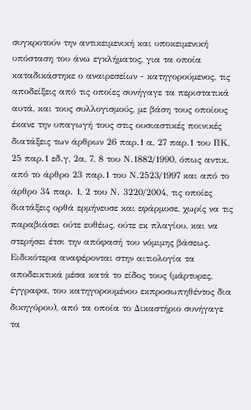συγκροτούν την αντικειμενική και υποκειμενική υπόσταση του άνω εγκλήματος, για τα οποία καταδικάστηκε ο αναιρεσείων - κατηγορούμενος, τις αποδείξεις από τις οποίες συνήγαγε τα περιστατικά αυτά, και τους συλλογισμούς, με βάση τους οποίους έκανε την υπαγωγή τους στις ουσιαστικές ποινικές διατάξεις των άρθρων 26 παρ.1 α, 27 παρ.1 του ΠΚ, 25 παρ.1 εδ.γ, 2α, 7, 8 του Ν.1882/1990, όπως αντικ. από το άρθρο 23 παρ.1 του Ν.2523/1997 και από το άρθρο 34 παρ. 1, 2 του Ν. 3220/2004, τις οποίες διατάξεις ορθά ερμήνευσε και εφάρμοσε, χωρίς να τις παραβιάσει ούτε ευθέως, ούτε εκ πλαγίου, και να στερήσει έτσι την απόφασή του νόμιμης βάσεως. Ειδικότερα αναφέρονται στην αιτιολογία τα αποδεικτικά μέσα κατά το είδος τους (μάρτυρες, έγγραφα, του κατηγορουμένου εκπροσωπηθέντος δια δικηγόρου), από τα οποία το Δικαστήριο συνήγαγε τα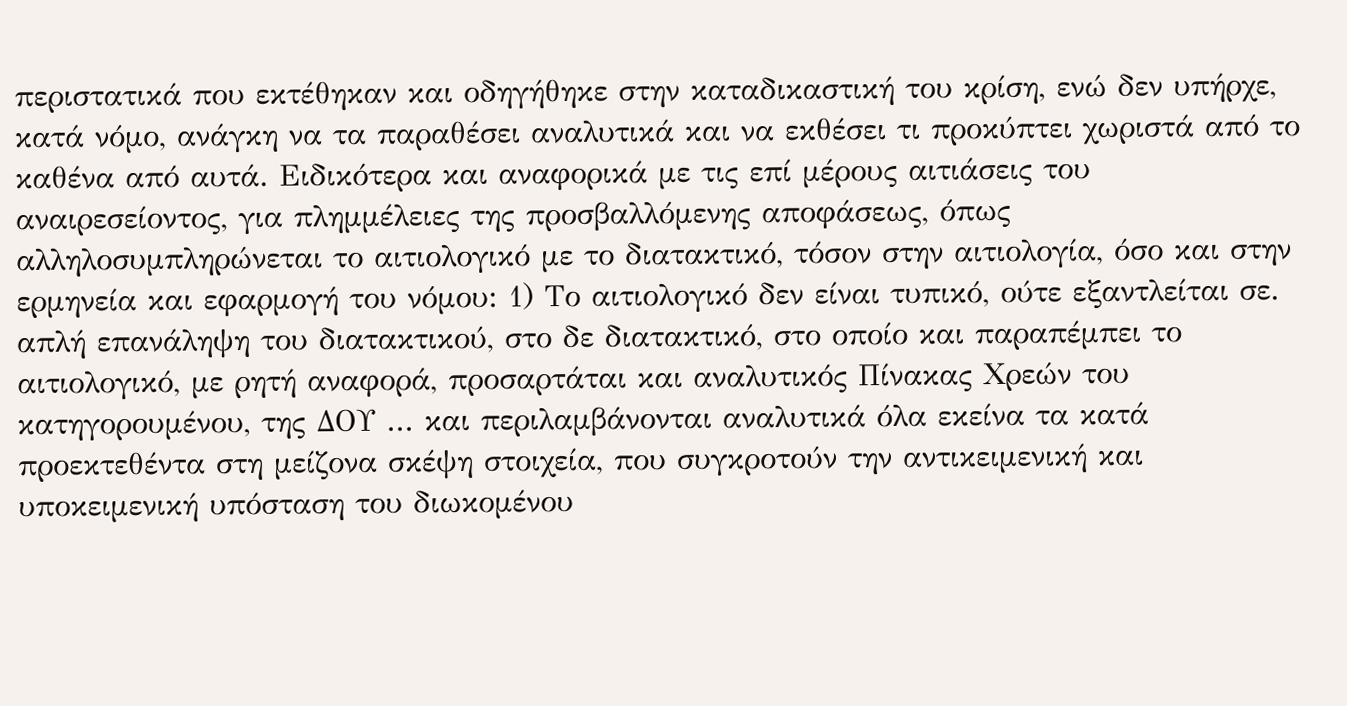περιστατικά που εκτέθηκαν και οδηγήθηκε στην καταδικαστική του κρίση, ενώ δεν υπήρχε, κατά νόμο, ανάγκη να τα παραθέσει αναλυτικά και να εκθέσει τι προκύπτει χωριστά από το καθένα από αυτά. Ειδικότερα και αναφορικά με τις επί μέρους αιτιάσεις του αναιρεσείοντος, για πλημμέλειες της προσβαλλόμενης αποφάσεως, όπως αλληλοσυμπληρώνεται το αιτιολογικό με το διατακτικό, τόσον στην αιτιολογία, όσο και στην ερμηνεία και εφαρμογή του νόμου: 1) Το αιτιολογικό δεν είναι τυπικό, ούτε εξαντλείται σε. απλή επανάληψη του διατακτικού, στο δε διατακτικό, στο οποίο και παραπέμπει το αιτιολογικό, με ρητή αναφορά, προσαρτάται και αναλυτικός Πίνακας Χρεών του κατηγορουμένου, της ΔΟΥ ... και περιλαμβάνονται αναλυτικά όλα εκείνα τα κατά προεκτεθέντα στη μείζονα σκέψη στοιχεία, που συγκροτούν την αντικειμενική και υποκειμενική υπόσταση του διωκομένου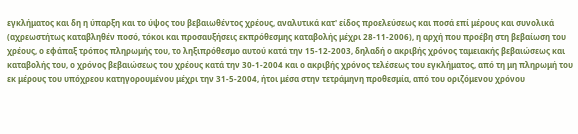εγκλήματος και δη η ύπαρξη και το ύψος του βεβαιωθέντος χρέους, αναλυτικά κατ' είδος προελεύσεως και ποσά επί μέρους και συνολικά (αχρεωστήτως καταβληθέν ποσό, τόκοι και προσαυξήσεις εκπρόθεσμης καταβολής μέχρι 28-11-2006), η αρχή που προέβη στη βεβαίωση του χρέους, ο εφάπαξ τρόπος πληρωμής του, το ληξιπρόθεσμο αυτού κατά την 15-12-2003, δηλαδή ο ακριβής χρόνος ταμειακής βεβαιώσεως και καταβολής του, ο χρόνος βεβαιώσεως του χρέους κατά την 30-1-2004 και ο ακριβής χρόνος τελέσεως του εγκλήματος, από τη μη πληρωμή του εκ μέρους του υπόχρεου κατηγορουμένου μέχρι την 31-5-2004, ήτοι μέσα στην τετράμηνη προθεσμία, από του οριζόμενου χρόνου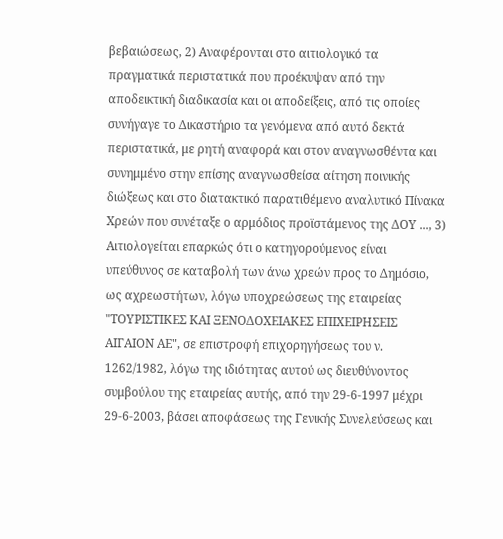βεβαιώσεως, 2) Αναφέρονται στο αιτιολογικό τα πραγματικά περιστατικά που προέκυψαν από την αποδεικτική διαδικασία και οι αποδείξεις, από τις οποίες συνήγαγε το Δικαστήριο τα γενόμενα από αυτό δεκτά περιστατικά, με ρητή αναφορά και στον αναγνωσθέντα και συνημμένο στην επίσης αναγνωσθείσα αίτηση ποινικής διώξεως και στο διατακτικό παρατιθέμενο αναλυτικό Πίνακα Χρεών που συνέταξε ο αρμόδιος προϊστάμενος της ΔΟΥ ..., 3) Αιτιολογείται επαρκώς ότι ο κατηγορούμενος είναι υπεύθυνος σε καταβολή των άνω χρεών προς το Δημόσιο, ως αχρεωστήτων, λόγω υποχρεώσεως της εταιρείας "ΤΟΥΡΙΣΤΙΚΕΣ ΚΑΙ ΞΕΝΟΔΟΧΕΙΑΚΕΣ ΕΠΙΧΕΙΡΗΣΕΙΣ ΑΙΓΑΙΟΝ ΑΕ", σε επιστροφή επιχορηγήσεως του ν. 1262/1982, λόγω της ιδιότητας αυτού ως διευθύνοντος συμβούλου της εταιρείας αυτής, από την 29-6-1997 μέχρι 29-6-2003, βάσει αποφάσεως της Γενικής Συνελεύσεως και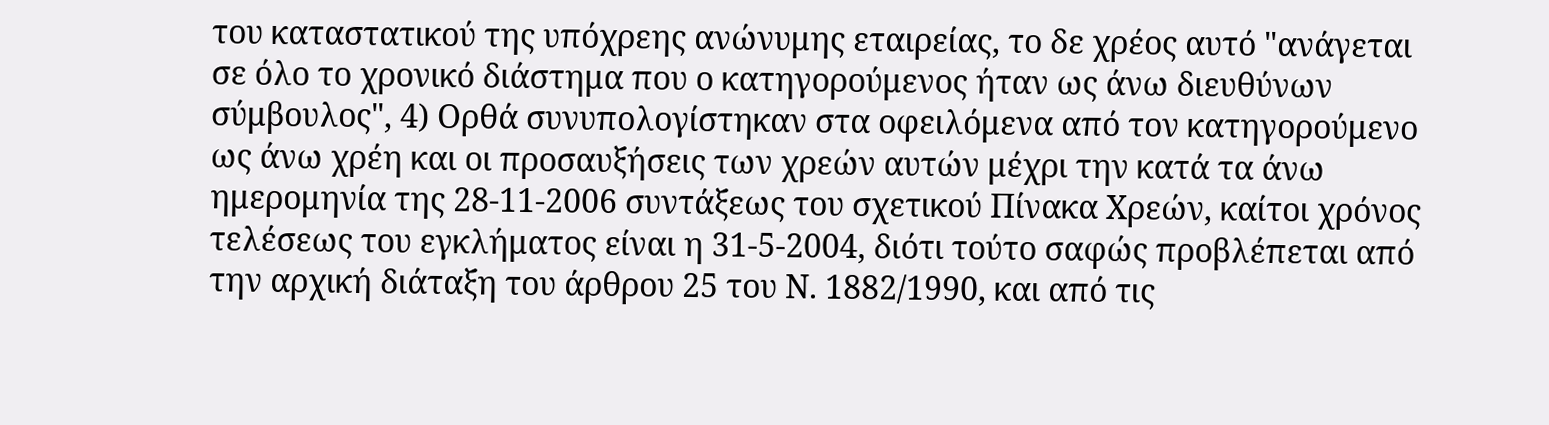του καταστατικού της υπόχρεης ανώνυμης εταιρείας, το δε χρέος αυτό "ανάγεται σε όλο το χρονικό διάστημα που ο κατηγορούμενος ήταν ως άνω διευθύνων σύμβουλος", 4) Ορθά συνυπολογίστηκαν στα οφειλόμενα από τον κατηγορούμενο ως άνω χρέη και οι προσαυξήσεις των χρεών αυτών μέχρι την κατά τα άνω ημερομηνία της 28-11-2006 συντάξεως του σχετικού Πίνακα Χρεών, καίτοι χρόνος τελέσεως του εγκλήματος είναι η 31-5-2004, διότι τούτο σαφώς προβλέπεται από την αρχική διάταξη του άρθρου 25 του Ν. 1882/1990, και από τις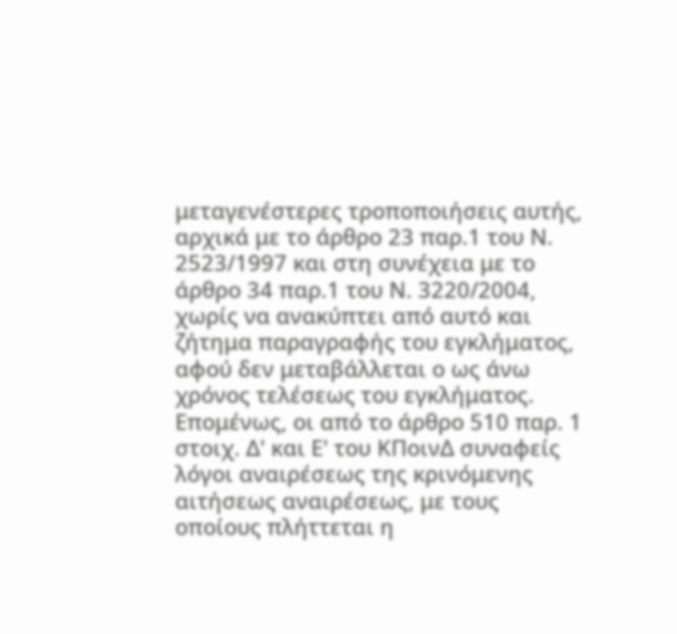μεταγενέστερες τροποποιήσεις αυτής, αρχικά με το άρθρο 23 παρ.1 του Ν. 2523/1997 και στη συνέχεια με το άρθρο 34 παρ.1 του Ν. 3220/2004, χωρίς να ανακύπτει από αυτό και ζήτημα παραγραφής του εγκλήματος, αφού δεν μεταβάλλεται ο ως άνω χρόνος τελέσεως του εγκλήματος. Επομένως, οι από το άρθρο 510 παρ. 1 στοιχ. Δ' και Ε' του ΚΠοινΔ συναφείς λόγοι αναιρέσεως της κρινόμενης αιτήσεως αναιρέσεως, με τους οποίους πλήττεται η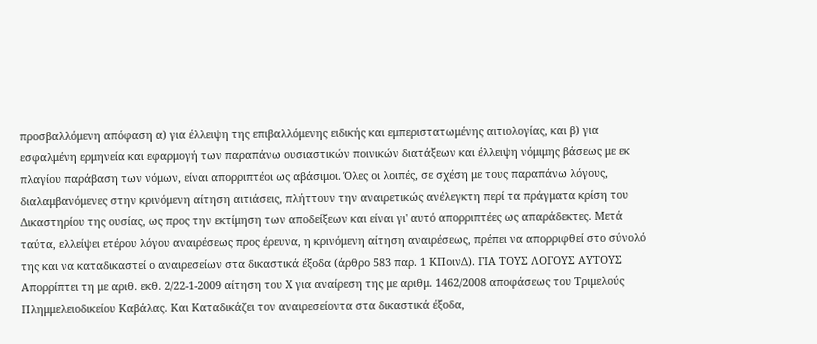προσβαλλόμενη απόφαση α) για έλλειψη της επιβαλλόμενης ειδικής και εμπεριστατωμένης αιτιολογίας, και β) για εσφαλμένη ερμηνεία και εφαρμογή των παραπάνω ουσιαστικών ποινικών διατάξεων και έλλειψη νόμιμης βάσεως με εκ πλαγίου παράβαση των νόμων, είναι απορριπτέοι ως αβάσιμοι. Όλες οι λοιπές, σε σχέση με τους παραπάνω λόγους, διαλαμβανόμενες στην κρινόμενη αίτηση αιτιάσεις, πλήττουν την αναιρετικώς ανέλεγκτη περί τα πράγματα κρίση του Δικαστηρίου της ουσίας, ως προς την εκτίμηση των αποδείξεων και είναι γι' αυτό απορριπτέες ως απαράδεκτες. Μετά ταύτα, ελλείψει ετέρου λόγου αναιρέσεως προς έρευνα, η κρινόμενη αίτηση αναιρέσεως, πρέπει να απορριφθεί στο σύνολό της και να καταδικαστεί ο αναιρεσείων στα δικαστικά έξοδα (άρθρο 583 παρ. 1 ΚΠοινΔ). ΓΙΑ ΤΟΥΣ ΛΟΓΟΥΣ ΑΥΤΟΥΣ Απορρίπτει τη με αριθ. εκθ. 2/22-1-2009 αίτηση του Χ για αναίρεση της με αριθμ. 1462/2008 αποφάσεως του Τριμελούς Πλημμελειοδικείου Καβάλας. Και Καταδικάζει τον αναιρεσείοντα στα δικαστικά έξοδα,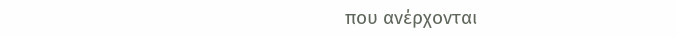που ανέρχονται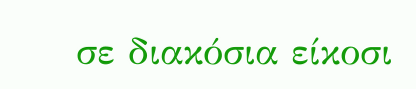σε διακόσια είκοσι